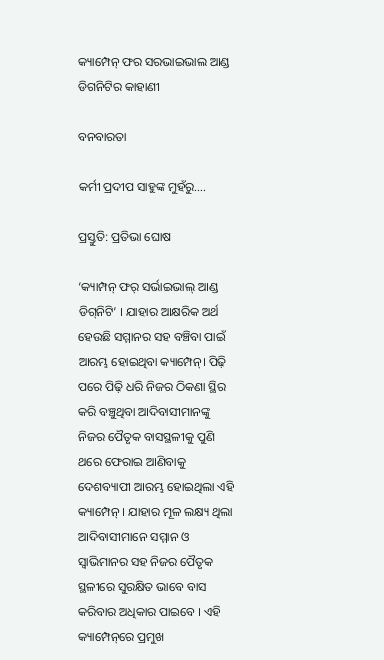କ୍ୟାମ୍ପେନ୍ ଫର ସରଭାଇଭାଲ ଆଣ୍ଡ ଡିଗନିଟିର କାହାଣୀ

ବନବାରତା

କର୍ମୀ ପ୍ରଦୀପ ସାହୁଙ୍କ ମୁହଁରୁ….

ପ୍ରସ୍ତୁତି: ପ୍ରତିଭା ଘୋଷ

‘କ୍ୟାମ୍ପନ୍ ଫର୍ ସର୍ଭାଇଭାଲ୍ ଆଣ୍ଡ ଡିଗ୍‌ନିଟି’ । ଯାହାର ଆକ୍ଷରିକ ଅର୍ଥ ହେଉଛି ସମ୍ମାନର ସହ ବଞ୍ଚିବା ପାଇଁ ଆରମ୍ଭ ହୋଇଥିବା କ୍ୟାମ୍ପେନ୍‌। ପିଢ଼ି ପରେ ପିଢ଼ି ଧରି ନିଜର ଠିକଣା ସ୍ଥିର କରି ବଞ୍ଚୁଥିବା ଆଦିବାସୀମାନଙ୍କୁ ନିଜର ପୈତୃକ ବାସସ୍ଥଳୀକୁ ପୁଣି ଥରେ ଫେରାଇ ଆଣିବାକୁ ଦେଶବ୍ୟାପୀ ଆରମ୍ଭ ହୋଇଥିଲା ଏହି କ୍ୟାମ୍ପେନ୍ । ଯାହାର ମୂଳ ଲକ୍ଷ୍ୟ ଥିଲା ଆଦିବାସୀମାନେ ସମ୍ମାନ ଓ ସ୍ୱାଭିମାନର ସହ ନିଜର ପୈତୃକ ସ୍ଥଳୀରେ ସୁରକ୍ଷିତ ଭାବେ ବାସ କରିବାର ଅଧିକାର ପାଇବେ । ଏହି କ୍ୟାମ୍ପେନ୍‌ରେ ପ୍ରମୁଖ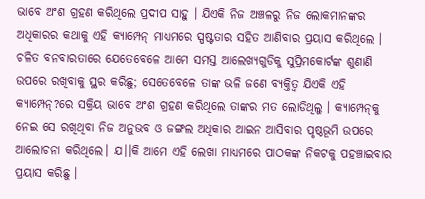ଭାବେ ଅଂଶ ଗ୍ରହଣ କରିଥିଲେ ପ୍ରଦୀପ ସାହୁ । ଯିଏକି ନିଜ ଅଞ୍ଚଳରୁ ନିଜ ଲୋକମାନଙ୍କର ଅଧିକାରର କଥାକୁ ଏହି କ୍ୟାମ୍ପେନ୍ ମାଧ୍ୟମରେ ସ୍ପଷ୍ଟତାର ସହିତ ଆଣିବାର ପ୍ରୟାସ କରିଥିଲେ । ଚଳିତ ବନବାରତାରେ ଯେତେବେଳେ ଆମେ ସମସ୍ତ ଆଲେଖ୍ୟଗୁଡିକୁ ସୁପ୍ରିମକୋର୍ଟଙ୍କ ଶୁଣାଣି ଉପରେ ରଖିବାକୁ ସ୍ଥର କରିଛୁ; ସେତେବେଳେ ତାଙ୍କ ଭଳି ଜଣେ ବ୍ୟକ୍ତିତ୍ୱ ଯିଏକି ଏହି କ୍ୟାମ୍ପେନ୍‌?ରେ ସକ୍ରିୟ ଭାବେ ଅଂଶ ଗ୍ରହଣ କରିଥିଲେ ତାଙ୍କର ମତ ଲୋଡିଥିଲୁ । କ୍ୟାମ୍ପେନ୍‌କୁ ନେଇ ସେ ରଖିଥିବା ନିଜ ଅନୁଭବ ଓ ଜଙ୍ଗଲ ଅଧିକାର ଆଇନ ଆସିବାର ପୃଷ୍ଠଭୂମି ଉପରେ ଆଲୋଚନା କରିଥିଲେ। ଯ।।କି ଆମେ ଏହି ଲେଖା ମାଧ୍ୟମରେ ପାଠକଙ୍କ ନିକଟକୁ ପହଞ୍ଚାଇବାର ପ୍ରୟାସ କରିଛୁ ।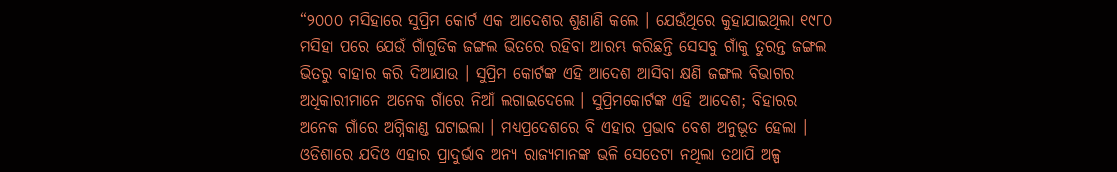“୨୦୦୦ ମସିହାରେ ସୁପ୍ରିମ କୋର୍ଟ ଏକ ଆଦେଶର ଶୁଣାଣି କଲେ । ଯେଉଁଥିରେ କୁହାଯାଇଥିଲା ୧୯୮୦ ମସିହା ପରେ ଯେଉଁ ଗାଁଗୁଡିକ ଜଙ୍ଗଲ ଭିତରେ ରହିବା ଆରମ୍ଭ କରିଛନ୍ତି ସେସବୁ ଗାଁକୁ ତୁରନ୍ତ ଜଙ୍ଗଲ ଭିତରୁ ବାହାର କରି ଦିଆଯାଉ । ସୁପ୍ରିମ କୋର୍ଟଙ୍କ ଏହି ଆଦେଶ ଆସିବା କ୍ଷଣି ଜଙ୍ଗଲ ବିଭାଗର ଅଧିକାରୀମାନେ ଅନେକ ଗାଁରେ ନିଆଁ ଲଗାଇଦେଲେ । ସୁପ୍ରିମକୋର୍ଟଙ୍କ ଏହି ଆଦେଶ; ବିହାରର ଅନେକ ଗାଁରେ ଅଗ୍ନିକାଣ୍ଡ ଘଟାଇଲା । ମଧ୍ୟପ୍ରଦେଶରେ ବି ଏହାର ପ୍ରଭାବ ବେଶ ଅନୁଭୂତ ହେଲା । ଓଡିଶାରେ ଯଦିଓ ଏହାର ପ୍ରାଦୁର୍ଭାବ ଅନ୍ୟ ରାଜ୍ୟମାନଙ୍କ ଭଳି ସେତେଟା ନଥିଲା ତଥାପି ଅଳ୍ପ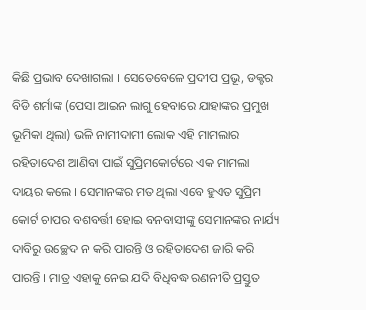କିଛି ପ୍ରଭାବ ଦେଖାଗଲା । ସେତେବେଳେ ପ୍ରଦୀପ ପ୍ରଭୂ, ଡକ୍ଟର ବିଡି ଶର୍ମାଙ୍କ (ପେସା ଆଇନ ଲାଗୁ ହେବାରେ ଯାହାଙ୍କର ପ୍ରମୁଖ ଭୂମିକା ଥିଲା) ଭଳି ନାମୀଦାମୀ ଲୋକ ଏହି ମାମଲାର ରହିତାଦେଶ ଆଣିବା ପାଇଁ ସୁପ୍ରିମକୋର୍ଟରେ ଏକ ମାମଲା ଦାୟର କଲେ । ସେମାନଙ୍କର ମତ ଥିଲା ଏବେ ହୁଏତ ସୁପ୍ରିମ କୋର୍ଟ ଚାପର ବଶବର୍ତ୍ତୀ ହୋଇ ବନବାସୀଙ୍କୁ ସେମାନଙ୍କର ନାର୍ଯ୍ୟ ଦାବିରୁ ଉଚ୍ଛେଦ ନ କରି ପାରନ୍ତି ଓ ରହିତାଦେଶ ଜାରି କରି ପାରନ୍ତି । ମାତ୍ର ଏହାକୁ ନେଇ ଯଦି ବିଧିବଦ୍ଧ ରଣନୀତି ପ୍ରସ୍ତୁତ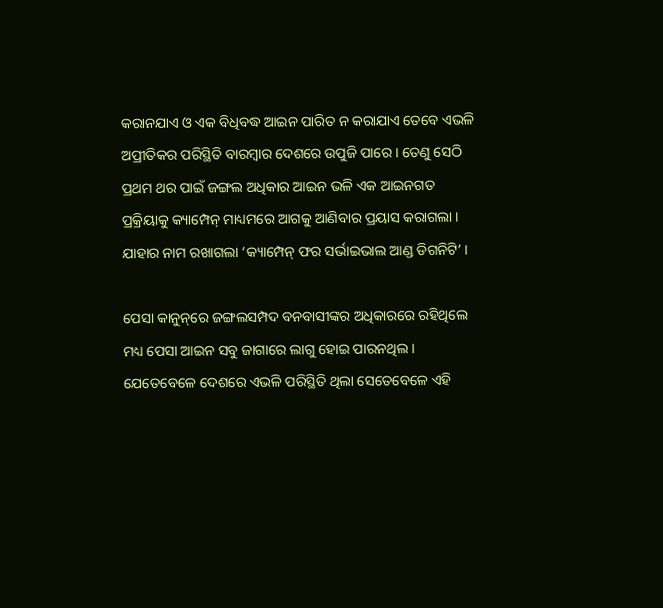କରାନଯାଏ ଓ ଏକ ବିଧିବଦ୍ଧ ଆଇନ ପାରିତ ନ କରାଯାଏ ତେବେ ଏଭଳି ଅପ୍ରୀତିକର ପରିସ୍ଥିତି ବାରମ୍ବାର ଦେଶରେ ଉପୁଜି ପାରେ । ତେଣୁ ସେଠି ପ୍ରଥମ ଥର ପାଇଁ ଜଙ୍ଗଲ ଅଧିକାର ଆଇନ ଭଳି ଏକ ଆଇନଗତ ପ୍ରକ୍ରିୟାକୁ କ୍ୟାମ୍ପେନ୍ ମାଧ୍ୟମରେ ଆଗକୁ ଆଣିବାର ପ୍ରୟାସ କରାଗଲା । ଯାହାର ନାମ ରଖାଗଲା ‘କ୍ୟାମ୍ପେନ୍ ଫର ସର୍ଭାଇଭାଲ ଆଣ୍ଡ ଡିଗନିଟି’ ।

ପେସା କାନୁନ୍‌ରେ ଜଙ୍ଗଲସମ୍ପଦ ବନବାସୀଙ୍କର ଅଧିକାରରେ ରହିଥିଲେ ମଧ୍ୟ ପେସା ଆଇନ ସବୁ ଜାଗାରେ ଲାଗୁ ହୋଇ ପାରନଥିଲ । ଯେତେବେଳେ ଦେଶରେ ଏଭଳି ପରିସ୍ଥିତି ଥିଲା ସେତେବେଳେ ଏହି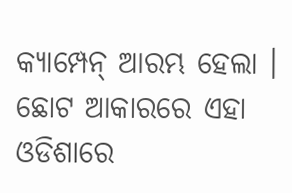କ୍ୟାମ୍ପେନ୍ ଆରମ୍ଭ ହେଲା । ଛୋଟ ଆକାରରେ ଏହା ଓଡିଶାରେ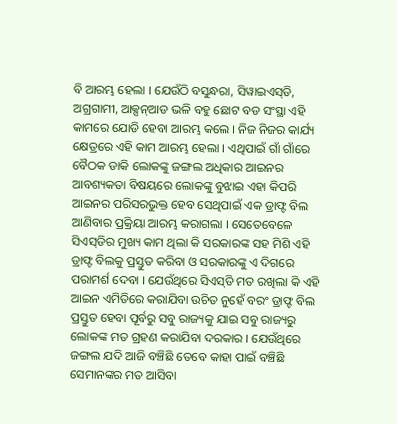ବି ଆରମ୍ଭ ହେଲା । ଯେଉଁଠି ବସୁନ୍ଧରା, ସିୱାଇଏସ୍‌ଡି, ଅଗ୍ରଗାମୀ, ଆକ୍ସନ୍‌ଆଡ ଭଳି ବହୁ ଛୋଟ ବଡ ସଂସ୍ଥା ଏହି କାମରେ ଯୋଡି ହେବା ଆରମ୍ଭ କଲେ । ନିଜ ନିଜର କାର୍ଯ୍ୟ କ୍ଷେତ୍ରରେ ଏହି କାମ ଆରମ୍ଭ ହେଲା । ଏଥିପାଇଁ ଗାଁ ଗାଁରେ ବୈଠକ ଡାକି ଲୋକଙ୍କୁ ଜଙ୍ଗଲ ଅଧିକାର ଆଇନର ଆବଶ୍ୟକତା ବିଷୟରେ ଲୋକଙ୍କୁ ବୁଝାଇ ଏହା କିପରି ଆଇନର ପରିସରଭୁକ୍ତ ହେବ ସେଥିପାଇଁ ଏକ ଡ୍ରାଫ୍ଟ ବିଲ ଆଣିବାର ପ୍ରକ୍ରିୟା ଆରମ୍ଭ କରାଗଲା । ସେତେବେଳେ ସିଏସ୍‌ଡିର ମୁଖ୍ୟ କାମ ଥିଲା କି ସରକାରଙ୍କ ସହ ମିଶି ଏହି ଡ୍ରାଫ୍ଟ ବିଲକୁ ପ୍ରସ୍ତୁତ କରିବା ଓ ସରକାରଙ୍କୁ ଏ ଦିଗରେ ପରାମର୍ଶ ଦେବା । ଯେଉଁଥିରେ ସିଏସ୍‌ଡି ମତ ରଖିଲା କି ଏହି ଆଇନ ଏମିତିରେ କରାଯିବା ଉଚିତ ନୁହେଁ ବରଂ ଡ୍ରାଫ୍ଟ ବିଲ ପ୍ରସ୍ତୁତ ହେବା ପୂର୍ବରୁ ସବୁ ରାଜ୍ୟକୁ ଯାଇ ସବୁ ରାଜ୍ୟରୁ ଲୋକଙ୍କ ମତ ଗ୍ରହଣ କରାଯିବା ଦରକାର । ଯେଉଁଥିରେ ଜଙ୍ଗଲ ଯଦି ଆଜି ବଞ୍ଚିଛି ତେବେ କାହା ପାଇଁ ବଞ୍ଚିଛି ସେମାନଙ୍କର ମତ ଆସିବା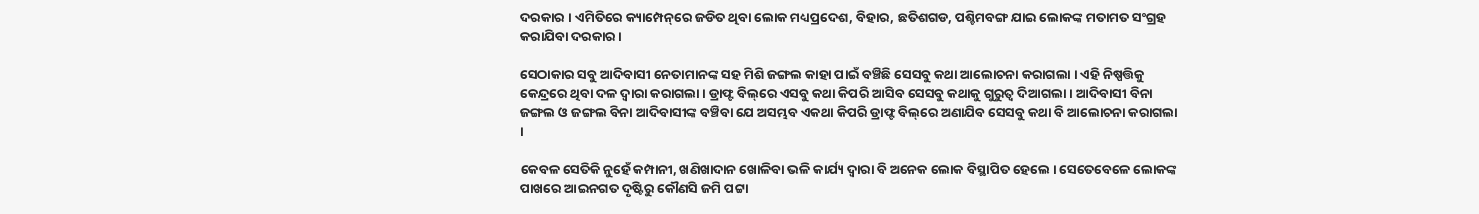ଦରକାର । ଏମିତିରେ କ୍ୟାମ୍ପେନ୍‌ରେ ଜଡିତ ଥିବା ଲୋକ ମଧ୍ୟପ୍ରଦେଶ, ବିହାର, ଛତିଶଗଡ, ପଶ୍ଚିମବଙ୍ଗ ଯାଇ ଲୋକଙ୍କ ମତାମତ ସଂଗ୍ରହ କରାଯିବା ଦରକାର ।

ସେଠାକାର ସବୁ ଆଦିବାସୀ ନେତାମାନଙ୍କ ସହ ମିଶି ଜଙ୍ଗଲ କାହା ପାଇଁ ବଞ୍ଚିଛି ସେସବୁ କଥା ଆଲୋଚନା କରାଗଲା । ଏହି ନିଷ୍ପତ୍ତିକୁ କେନ୍ଦ୍ରରେ ଥିବା ଦଳ ଦ୍ୱାରା କରାଗଲା । ଡ୍ରାଫ୍ଟ ବିଲ୍‌ରେ ଏସବୁ କଥା କିପରି ଆସିବ ସେସବୁ କଥାକୁ ଗୁରୁତ୍ୱ ଦିଆଗଲା । ଆଦିବାସୀ ବିନା ଜଙ୍ଗଲ ଓ ଜଙ୍ଗଲ ବିନା ଆଦିବାସୀଙ୍କ ବଞ୍ଚିବା ଯେ ଅସମ୍ଭବ ଏକଥା କିପରି ଡ୍ରାଫ୍ଟ ବିଲ୍‌ରେ ଅଣାଯିବ ସେସବୁ କଥା ବି ଆଲୋଚନା କରାଗଲା ।

କେବଳ ସେତିକି ନୁହେଁ କମ୍ପାନୀ, ଖଣିଖାଦାନ ଖୋଳିବା ଭଳି କାର୍ଯ୍ୟ ଦ୍ୱାରା ବି ଅନେକ ଲୋକ ବିସ୍ଥାପିତ ହେଲେ । ସେତେବେଳେ ଲୋକଙ୍କ ପାଖରେ ଆଇନଗତ ଦୃଷ୍ଟିରୁ କୌଣସି ଜମି ପଟ୍ଟା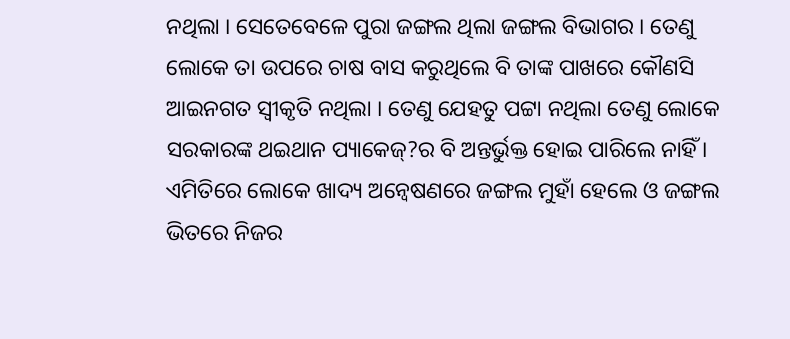ନଥିଲା । ସେତେବେଳେ ପୁରା ଜଙ୍ଗଲ ଥିଲା ଜଙ୍ଗଲ ବିଭାଗର । ତେଣୁ ଲୋକେ ତା ଉପରେ ଚାଷ ବାସ କରୁଥିଲେ ବି ତାଙ୍କ ପାଖରେ କୌଣସି ଆଇନଗତ ସ୍ୱୀକୃତି ନଥିଲା । ତେଣୁ ଯେହତୁ ପଟ୍ଟା ନଥିଲା ତେଣୁ ଲୋକେ ସରକାରଙ୍କ ଥଇଥାନ ପ୍ୟାକେଜ୍‌?ର ବି ଅନ୍ତର୍ଭୁକ୍ତ ହୋଇ ପାରିଲେ ନାହିଁ । ଏମିତିରେ ଲୋକେ ଖାଦ୍ୟ ଅନ୍ୱେଷଣରେ ଜଙ୍ଗଲ ମୁହାଁ ହେଲେ ଓ ଜଙ୍ଗଲ ଭିତରେ ନିଜର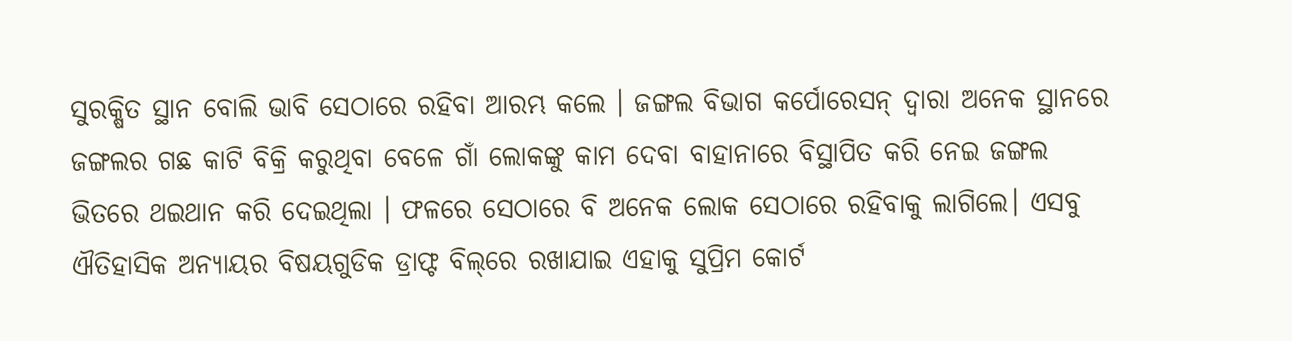ସୁରକ୍ଷିତ ସ୍ଥାନ ବୋଲି ଭାବି ସେଠାରେ ରହିବା ଆରମ୍ଭ କଲେ । ଜଙ୍ଗଲ ବିଭାଗ କର୍ପୋରେସନ୍ ଦ୍ୱାରା ଅନେକ ସ୍ଥାନରେ ଜଙ୍ଗଲର ଗଛ କାଟି ବିକ୍ରି କରୁଥିବା ବେଳେ ଗାଁ ଲୋକଙ୍କୁ କାମ ଦେବା ବାହାନାରେ ବିସ୍ଥାପିତ କରି ନେଇ ଜଙ୍ଗଲ ଭିତରେ ଥଇଥାନ କରି ଦେଇଥିଲା । ଫଳରେ ସେଠାରେ ବି ଅନେକ ଲୋକ ସେଠାରେ ରହିବାକୁ ଲାଗିଲେ। ଏସବୁ ଐତିହାସିକ ଅନ୍ୟାୟର ବିଷୟଗୁଡିକ ଡ୍ରାଫ୍ଟ ବିଲ୍‌ରେ ରଖାଯାଇ ଏହାକୁ ସୁପ୍ରିମ କୋର୍ଟ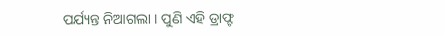ପର୍ଯ୍ୟନ୍ତ ନିଆଗଲା । ପୁଣି ଏହି ଡ୍ରାଫ୍ଟ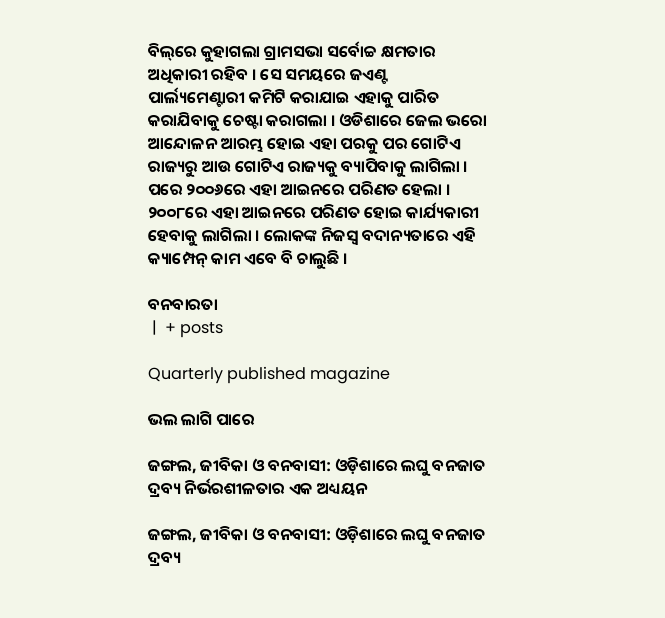ବିଲ୍‌ରେ କୁହାଗଲା ଗ୍ରାମସଭା ସର୍ବୋଚ୍ଚ କ୍ଷମତାର ଅଧିକାରୀ ରହିବ । ସେ ସମୟରେ ଜଏଣ୍ଟ ପାର୍ଲ୍ୟମେଣ୍ଟାରୀ କମିଟି କରାଯାଇ ଏହାକୁ ପାରିତ କରାଯିବାକୁ ଚେଷ୍ଟା କରାଗଲା । ଓଡିଶାରେ ଜେଲ ଭରୋ ଆନ୍ଦୋଳନ ଆରମ୍ଭ ହୋଇ ଏହା ପରକୁ ପର ଗୋଟିଏ ରାଜ୍ୟରୁ ଆଉ ଗୋଟିଏ ରାଜ୍ୟକୁ ବ୍ୟାପିବାକୁ ଲାଗିଲା । ପରେ ୨୦୦୬ରେ ଏହା ଆଇନରେ ପରିଣତ ହେଲା । ୨୦୦୮ରେ ଏହା ଆଇନରେ ପରିଣତ ହୋଇ କାର୍ଯ୍ୟକାରୀ ହେବାକୁ ଲାଗିଲା । ଲୋକଙ୍କ ନିଜସ୍ୱ ବଦାନ୍ୟତାରେ ଏହି କ୍ୟାମ୍ପେନ୍ କାମ ଏବେ ବି ଚାଲୁଛି ।

ବନବାରତା
 |  + posts

Quarterly published magazine

ଭଲ ଲାଗି ପାରେ

ଜଙ୍ଗଲ, ଜୀବିକା ଓ ବନବାସୀ: ଓଡ଼ିଶାରେ ଲଘୁ ବନଜାତ ଦ୍ରବ୍ୟ ନିର୍ଭରଶୀଳତାର ଏକ ଅଧ୍ୟୟନ

ଜଙ୍ଗଲ, ଜୀବିକା ଓ ବନବାସୀ: ଓଡ଼ିଶାରେ ଲଘୁ ବନଜାତ ଦ୍ରବ୍ୟ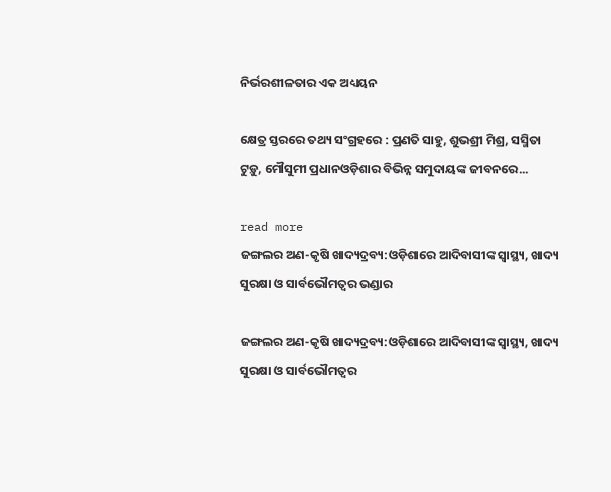ନିର୍ଭରଶୀଳତାର ଏକ ଅଧ୍ୟୟନ

କ୍ଷେତ୍ର ସ୍ତରରେ ତଥ୍ୟ ସଂଗ୍ରହରେ : ପ୍ରଣତି ସାହୁ, ଶୁଭଶ୍ରୀ ମିଶ୍ର, ସସ୍ମିତା ଟୁଡ଼ୁ, ମୌସୁମୀ ପ୍ରଧାନଓଡ଼ିଶାର ବିଭିନ୍ନ ସମୁଦାୟଙ୍କ ଜୀବନରେ...

read more
ଜଙ୍ଗଲର ଅଣ-କୃଷି ଖାଦ୍ୟଦ୍ରବ୍ୟ:ଓଡ଼ିଶାରେ ଆଦିବାସୀଙ୍କ ସ୍ୱାସ୍ଥ୍ୟ, ଖାଦ୍ୟ ସୁରକ୍ଷା ଓ ସାର୍ବଭୌମତ୍ୱର ଭଣ୍ଡାର

ଜଙ୍ଗଲର ଅଣ-କୃଷି ଖାଦ୍ୟଦ୍ରବ୍ୟ:ଓଡ଼ିଶାରେ ଆଦିବାସୀଙ୍କ ସ୍ୱାସ୍ଥ୍ୟ, ଖାଦ୍ୟ ସୁରକ୍ଷା ଓ ସାର୍ବଭୌମତ୍ୱର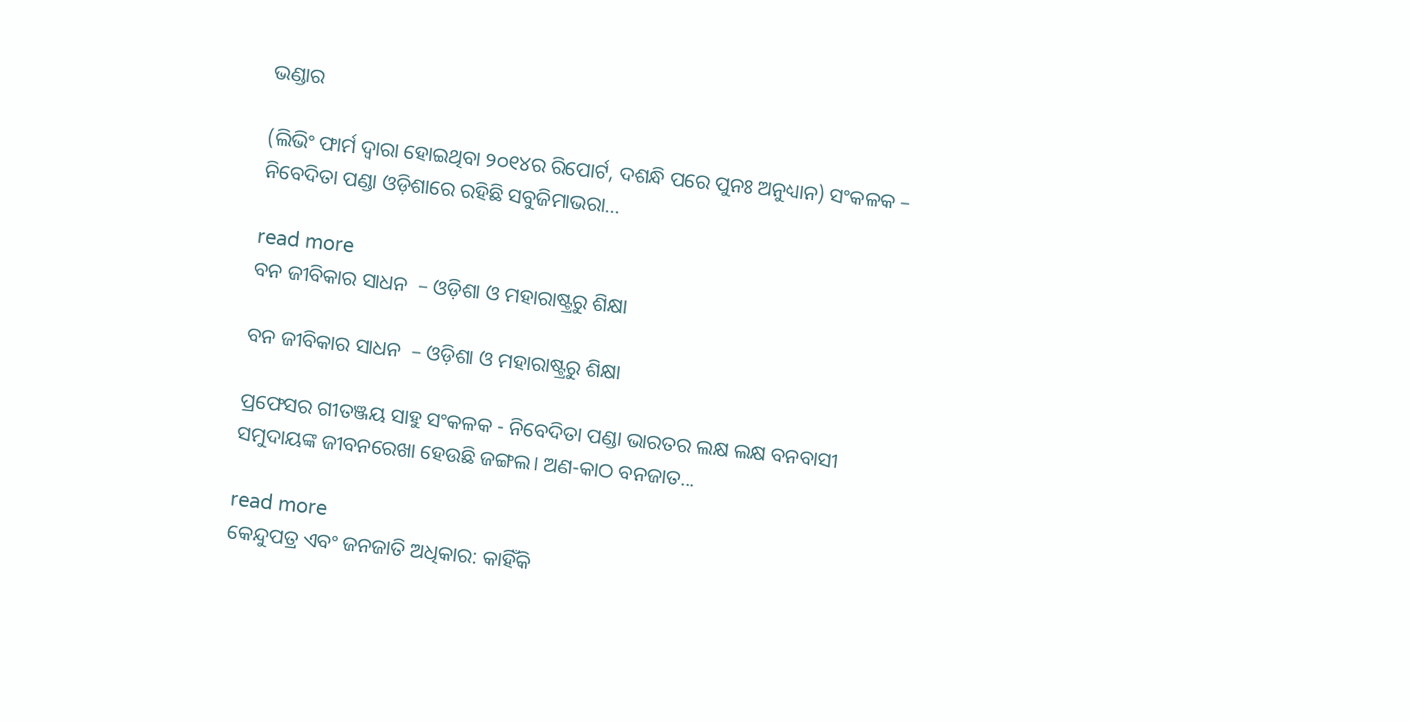ଭଣ୍ଡାର

(ଲିଭିଂ ଫାର୍ମ ଦ୍ୱାରା ହୋଇଥିବା ୨୦୧୪ର ରିପୋର୍ଟ, ଦଶନ୍ଧି ପରେ ପୁନଃ ଅନୁଧ୍ୟାନ) ସଂକଳକ – ନିବେଦିତା ପଣ୍ଡା ଓଡ଼ିଶାରେ ରହିଛି ସବୁଜିମାଭରା...

read more
ବନ ଜୀବିକାର ସାଧନ  – ଓଡ଼ିଶା ଓ ମହାରାଷ୍ଟ୍ରରୁ ଶିକ୍ଷା

ବନ ଜୀବିକାର ସାଧନ  – ଓଡ଼ିଶା ଓ ମହାରାଷ୍ଟ୍ରରୁ ଶିକ୍ଷା

ପ୍ରଫେସର ଗୀତଞ୍ଜୟ ସାହୁ ସଂକଳକ - ନିବେଦିତା ପଣ୍ଡା ଭାରତର ଲକ୍ଷ ଲକ୍ଷ ବନବାସୀ ସମୁଦାୟଙ୍କ ଜୀବନରେଖା ହେଉଛି ଜଙ୍ଗଲ। ଅଣ-କାଠ ବନଜାତ...

read more
କେନ୍ଦୁପତ୍ର ଏବଂ ଜନଜାତି ଅଧିକାର: କାହିଁକି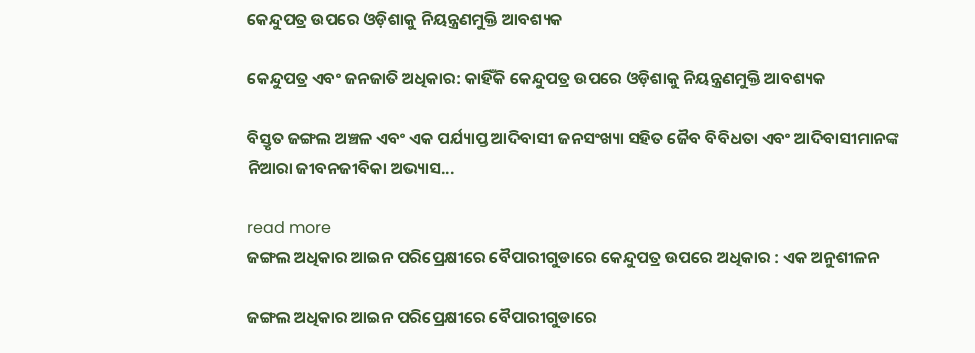କେନ୍ଦୁପତ୍ର ଉପରେ ଓଡ଼ିଶାକୁ ନିୟନ୍ତ୍ରଣମୁକ୍ତି ଆବଶ୍ୟକ

କେନ୍ଦୁପତ୍ର ଏବଂ ଜନଜାତି ଅଧିକାର: କାହିଁକି କେନ୍ଦୁପତ୍ର ଉପରେ ଓଡ଼ିଶାକୁ ନିୟନ୍ତ୍ରଣମୁକ୍ତି ଆବଶ୍ୟକ

ବିସ୍ତୃତ ଜଙ୍ଗଲ ଅଞ୍ଚଳ ଏବଂ ଏକ ପର୍ଯ୍ୟାପ୍ତ ଆଦିବାସୀ ଜନସଂଖ୍ୟା ସହିତ ଜୈବ ବିବିଧତା ଏବଂ ଆଦିବାସୀମାନଙ୍କ ନିଆରା ଜୀବନଜୀବିକା ଅଭ୍ୟାସ...

read more
ଜଙ୍ଗଲ ଅଧିକାର ଆଇନ ପରିପ୍ରେକ୍ଷୀରେ ବୈପାରୀଗୁଡାରେ କେନ୍ଦୁପତ୍ର ଉପରେ ଅଧିକାର : ଏକ ଅନୁଶୀଳନ

ଜଙ୍ଗଲ ଅଧିକାର ଆଇନ ପରିପ୍ରେକ୍ଷୀରେ ବୈପାରୀଗୁଡାରେ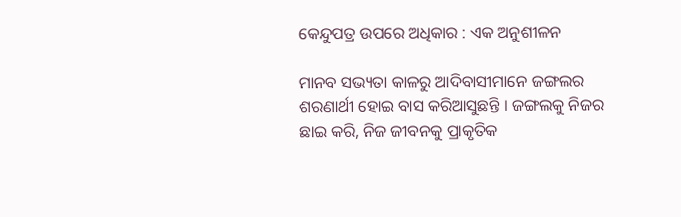କେନ୍ଦୁପତ୍ର ଉପରେ ଅଧିକାର : ଏକ ଅନୁଶୀଳନ

ମାନବ ସଭ୍ୟତା କାଳରୁ ଆଦିବାସୀମାନେ ଜଙ୍ଗଲର ଶରଣାର୍ଥୀ ହୋଇ ବାସ କରିଆସୁଛନ୍ତି । ଜଙ୍ଗଲକୁ ନିଜର ଛାଇ କରି, ନିଜ ଜୀବନକୁ ପ୍ରାକୃତିକ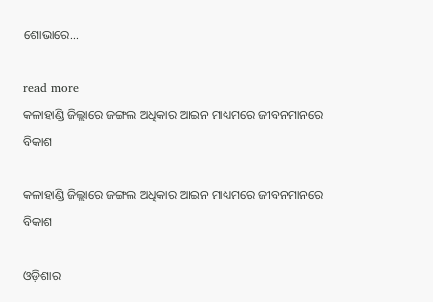ଶୋଭାରେ...

read more
କଳାହାଣ୍ଡି ଜିଲ୍ଲାରେ ଜଙ୍ଗଲ ଅଧିକାର ଆଇନ ମାଧ୍ୟମରେ ଜୀବନମାନରେ ବିକାଶ

କଳାହାଣ୍ଡି ଜିଲ୍ଲାରେ ଜଙ୍ଗଲ ଅଧିକାର ଆଇନ ମାଧ୍ୟମରେ ଜୀବନମାନରେ ବିକାଶ

ଓଡ଼ିଶାର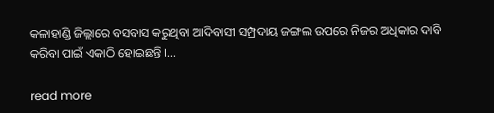କଳାହାଣ୍ଡି ଜିଲ୍ଲାରେ ବସବାସ କରୁଥିବା ଆଦିବାସୀ ସମ୍ପ୍ରଦାୟ ଜଙ୍ଗଲ ଉପରେ ନିଜର ଅଧିକାର ଦାବି କରିବା ପାଇଁ ଏକାଠି ହୋଇଛନ୍ତି ।...

read more